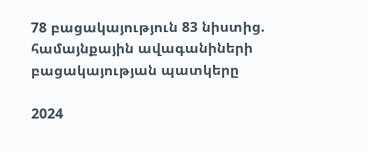78 բացակայություն 83 նիստից. համայնքային ավագանիների բացակայության պատկերը

2024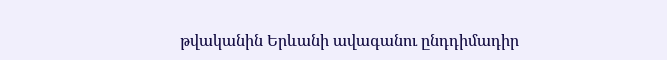թվականին Երևանի ավագանու ընդդիմադիր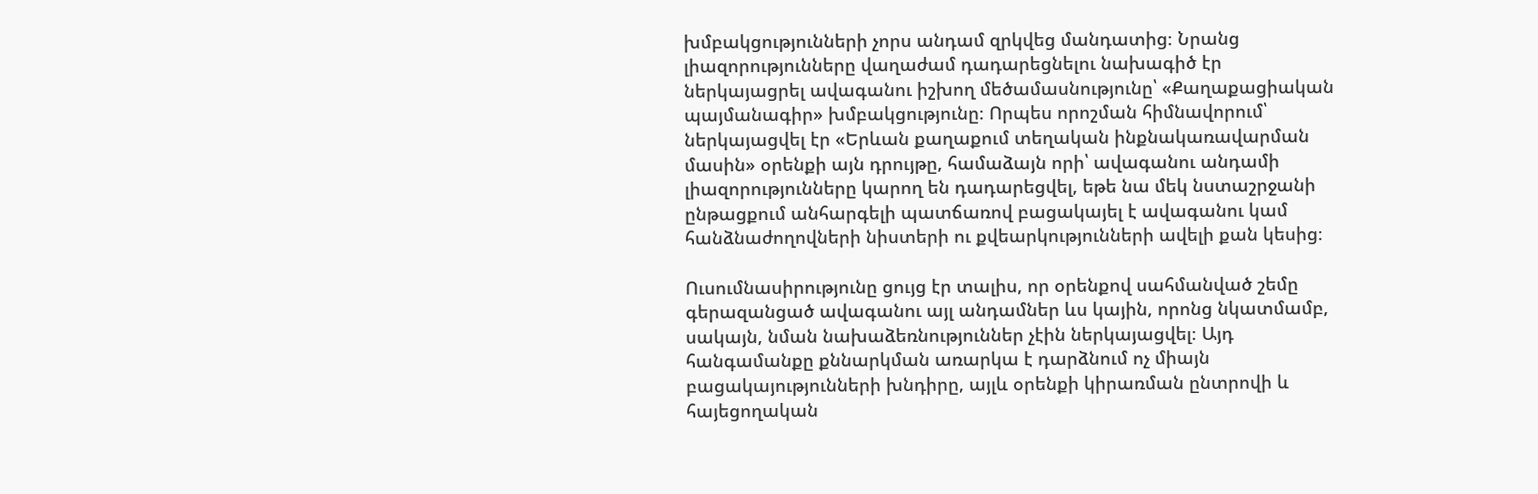խմբակցությունների չորս անդամ զրկվեց մանդատից։ Նրանց լիազորությունները վաղաժամ դադարեցնելու նախագիծ էր ներկայացրել ավագանու իշխող մեծամասնությունը՝ «Քաղաքացիական պայմանագիր» խմբակցությունը։ Որպես որոշման հիմնավորում՝ ներկայացվել էր «Երևան քաղաքում տեղական ինքնակառավարման մասին» օրենքի այն դրույթը, համաձայն որի՝ ավագանու անդամի լիազորությունները կարող են դադարեցվել, եթե նա մեկ նստաշրջանի ընթացքում անհարգելի պատճառով բացակայել է ավագանու կամ հանձնաժողովների նիստերի ու քվեարկությունների ավելի քան կեսից։

Ուսումնասիրությունը ցույց էր տալիս, որ օրենքով սահմանված շեմը գերազանցած ավագանու այլ անդամներ ևս կային, որոնց նկատմամբ, սակայն, նման նախաձեռնություններ չէին ներկայացվել։ Այդ հանգամանքը քննարկման առարկա է դարձնում ոչ միայն բացակայությունների խնդիրը, այլև օրենքի կիրառման ընտրովի և հայեցողական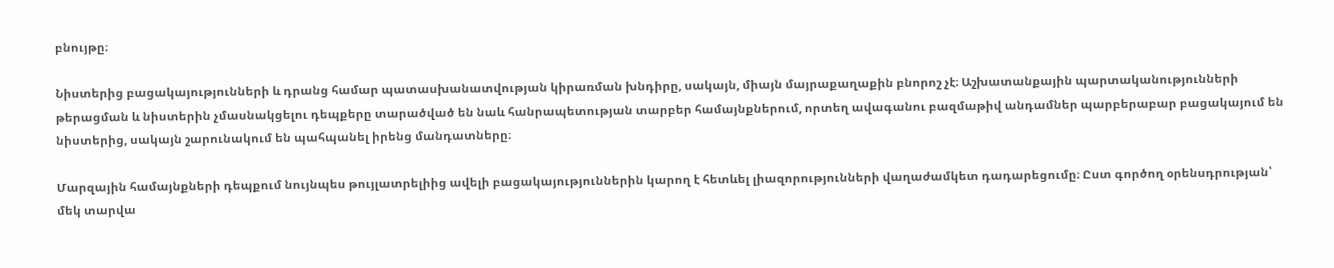բնույթը։

Նիստերից բացակայությունների և դրանց համար պատասխանատվության կիրառման խնդիրը, սակայն, միայն մայրաքաղաքին բնորոշ չէ։ Աշխատանքային պարտականությունների թերացման և նիստերին չմասնակցելու դեպքերը տարածված են նաև հանրապետության տարբեր համայնքներում, որտեղ ավագանու բազմաթիվ անդամներ պարբերաբար բացակայում են նիստերից, սակայն շարունակում են պահպանել իրենց մանդատները։

Մարզային համայնքների դեպքում նույնպես թույլատրելիից ավելի բացակայություններին կարող է հետևել լիազորությունների վաղաժամկետ դադարեցումը։ Ըստ գործող օրենսդրության՝ մեկ տարվա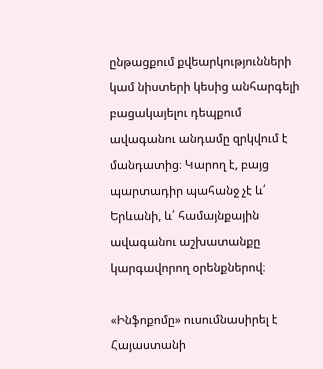ընթացքում քվեարկությունների կամ նիստերի կեսից անհարգելի բացակայելու դեպքում ավագանու անդամը զրկվում է մանդատից։ Կարող է, բայց պարտադիր պահանջ չէ և՛ Երևանի, և՛ համայնքային ավագանու աշխատանքը կարգավորող օրենքներով։

«Ինֆոքոմը» ուսումնասիրել է Հայաստանի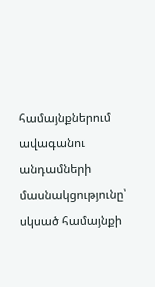համայնքներում ավագանու անդամների  մասնակցությունը՝ սկսած համայնքի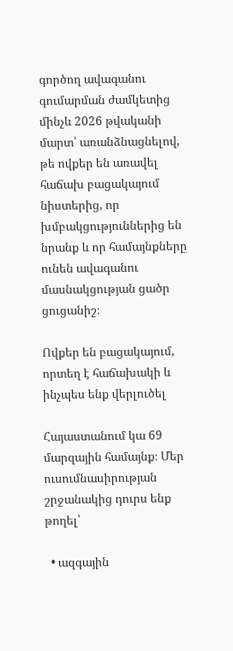գործող ավագանու գումարման ժամկետից մինչև 2026 թվականի մարտ՝ առանձնացնելով, թե ովքեր են առավել հաճախ բացակայում նիստերից, որ խմբակցություններից են նրանք և որ համայնքները ունեն ավագանու մասնակցության ցածր ցուցանիշ։

Ովքեր են բացակայում, որտեղ է հաճախակի և ինչպես ենք վերլուծել

Հայաստանում կա 69 մարզային համայնք։ Մեր ուսումնասիրության շրջանակից դուրս ենք թողել՝

  • ազգային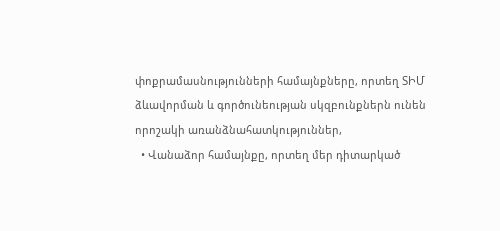փոքրամասնությունների համայնքները, որտեղ ՏԻՄ ձևավորման և գործունեության սկզբունքներն ունեն որոշակի առանձնահատկություններ,
  • Վանաձոր համայնքը, որտեղ մեր դիտարկած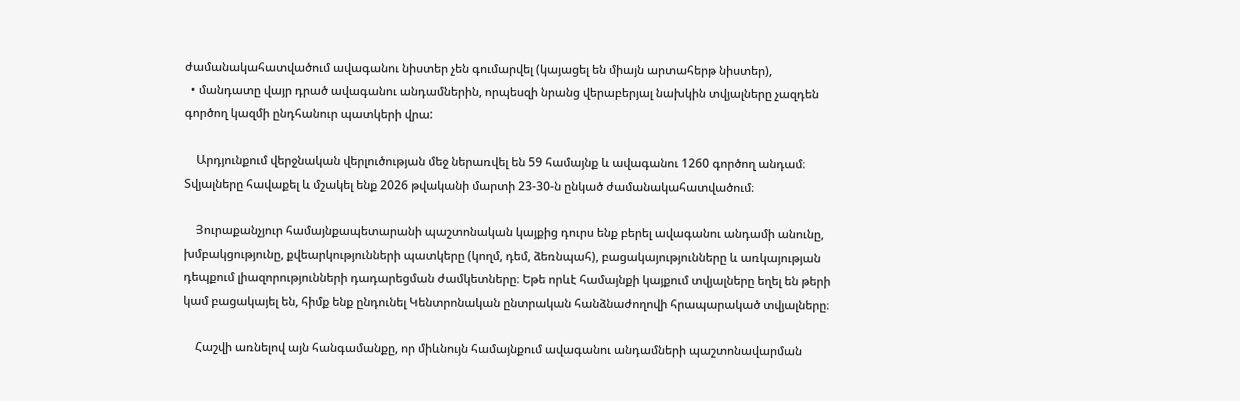ժամանակահատվածում ավագանու նիստեր չեն գումարվել (կայացել են միայն արտահերթ նիստեր),
  • մանդատը վայր դրած ավագանու անդամներին, որպեսզի նրանց վերաբերյալ նախկին տվյալները չազդեն գործող կազմի ընդհանուր պատկերի վրա:

    Արդյունքում վերջնական վերլուծության մեջ ներառվել են 59 համայնք և ավագանու 1260 գործող անդամ։ Տվյալները հավաքել և մշակել ենք 2026 թվականի մարտի 23-30-ն ընկած ժամանակահատվածում։

    Յուրաքանչյուր համայնքապետարանի պաշտոնական կայքից դուրս ենք բերել ավագանու անդամի անունը, խմբակցությունը, քվեարկությունների պատկերը (կողմ, դեմ, ձեռնպահ), բացակայությունները և առկայության դեպքում լիազորությունների դադարեցման ժամկետները։ Եթե որևէ համայնքի կայքում տվյալները եղել են թերի կամ բացակայել են, հիմք ենք ընդունել Կենտրոնական ընտրական հանձնաժողովի հրապարակած տվյալները։

    Հաշվի առնելով այն հանգամանքը, որ միևնույն համայնքում ավագանու անդամների պաշտոնավարման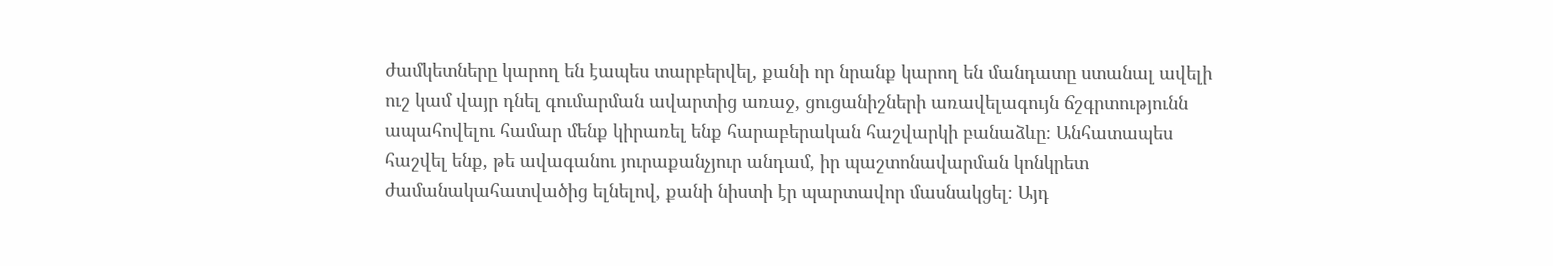ժամկետները կարող են էապես տարբերվել, քանի որ նրանք կարող են մանդատը ստանալ ավելի ուշ կամ վայր դնել գումարման ավարտից առաջ, ցուցանիշների առավելագույն ճշգրտությունն ապահովելու համար մենք կիրառել ենք հարաբերական հաշվարկի բանաձևը։ Անհատապես հաշվել ենք, թե ավագանու յուրաքանչյուր անդամ, իր պաշտոնավարման կոնկրետ ժամանակահատվածից ելնելով, քանի նիստի էր պարտավոր մասնակցել։ Այդ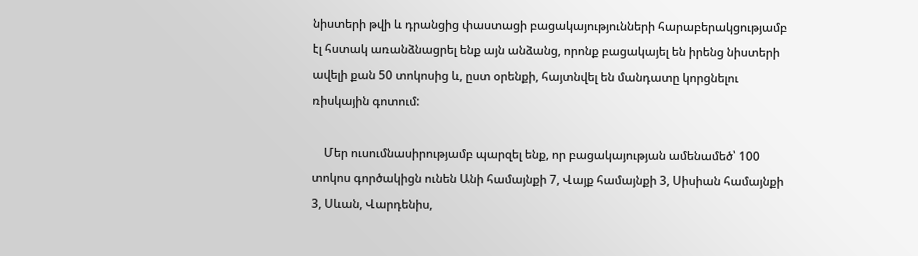նիստերի թվի և դրանցից փաստացի բացակայությունների հարաբերակցությամբ էլ հստակ առանձնացրել ենք այն անձանց, որոնք բացակայել են իրենց նիստերի ավելի քան 50 տոկոսից և, ըստ օրենքի, հայտնվել են մանդատը կորցնելու ռիսկային գոտում:

    Մեր ուսումնասիրությամբ պարզել ենք, որ բացակայության ամենամեծ՝ 100 տոկոս գործակիցն ունեն Անի համայնքի 7, Վայք համայնքի 3, Սիսիան համայնքի 3, Սևան, Վարդենիս,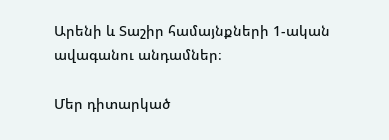Արենի և Տաշիր համայնքների 1-ական ավագանու անդամներ։

Մեր դիտարկած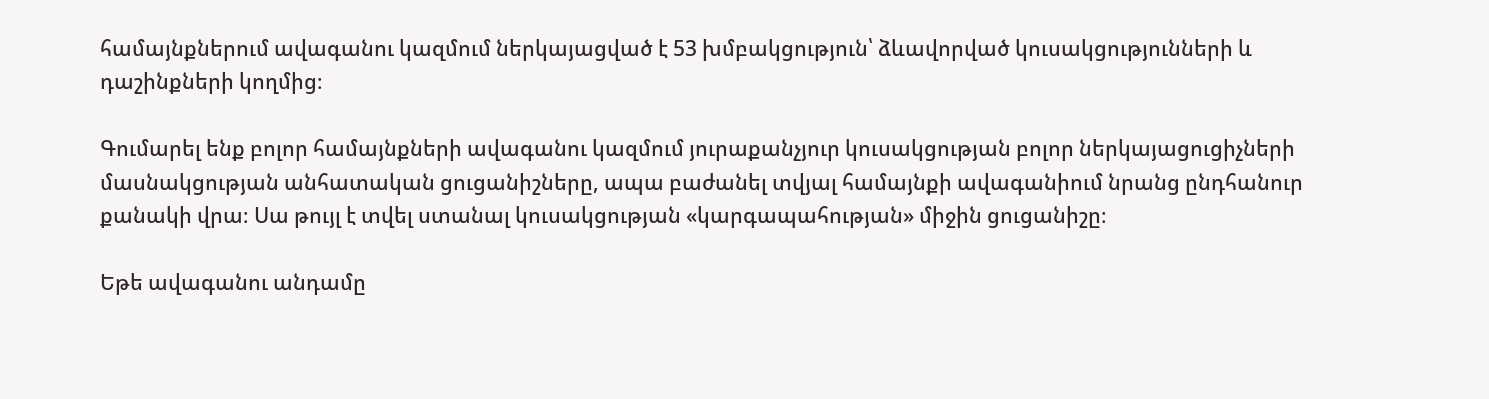համայնքներում ավագանու կազմում ներկայացված է 53 խմբակցություն՝ ձևավորված կուսակցությունների և դաշինքների կողմից։

Գումարել ենք բոլոր համայնքների ավագանու կազմում յուրաքանչյուր կուսակցության բոլոր ներկայացուցիչների մասնակցության անհատական ցուցանիշները, ապա բաժանել տվյալ համայնքի ավագանիում նրանց ընդհանուր քանակի վրա։ Սա թույլ է տվել ստանալ կուսակցության «կարգապահության» միջին ցուցանիշը։

Եթե ավագանու անդամը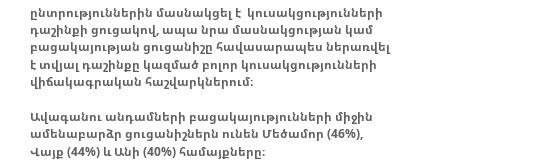ընտրություններին մասնակցել է  կուսակցությունների դաշինքի ցուցակով, ապա նրա մասնակցության կամ բացակայության ցուցանիշը հավասարապես ներառվել է տվյալ դաշինքը կազմած բոլոր կուսակցությունների վիճակագրական հաշվարկներում։

Ավագանու անդամների բացակայությունների միջին ամենաբարձր ցուցանիշներն ունեն Մեծամոր (46%), Վայք (44%) և Անի (40%) համայքները։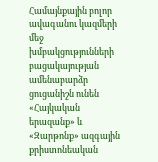Համայնքային բոլոր ավագանու կազմերի մեջ խմբակցությունների բացակայության ամենաբարձր ցուցանիշն ունեն «Հայկական երազանք» և «Զարթոնք» ազգային քրիստոնեական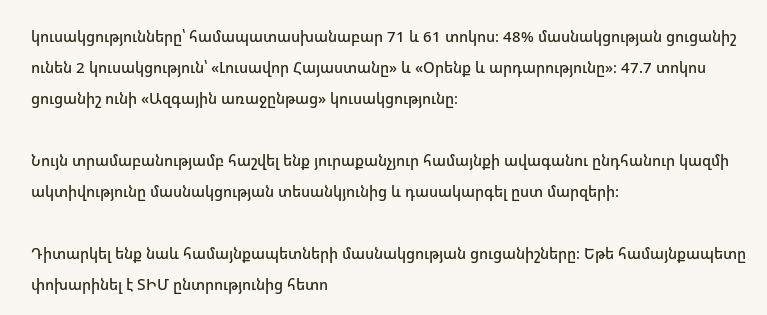կուսակցությունները՝ համապատասխանաբար 71 և 61 տոկոս։ 48% մասնակցության ցուցանիշ ունեն 2 կուսակցություն՝ «Լուսավոր Հայաստանը» և «Օրենք և արդարությունը»։ 47.7 տոկոս ցուցանիշ ունի «Ազգային առաջընթաց» կուսակցությունը։

Նույն տրամաբանությամբ հաշվել ենք յուրաքանչյուր համայնքի ավագանու ընդհանուր կազմի ակտիվությունը մասնակցության տեսանկյունից և դասակարգել ըստ մարզերի։

Դիտարկել ենք նաև համայնքապետների մասնակցության ցուցանիշները։ Եթե համայնքապետը փոխարինել է ՏԻՄ ընտրությունից հետո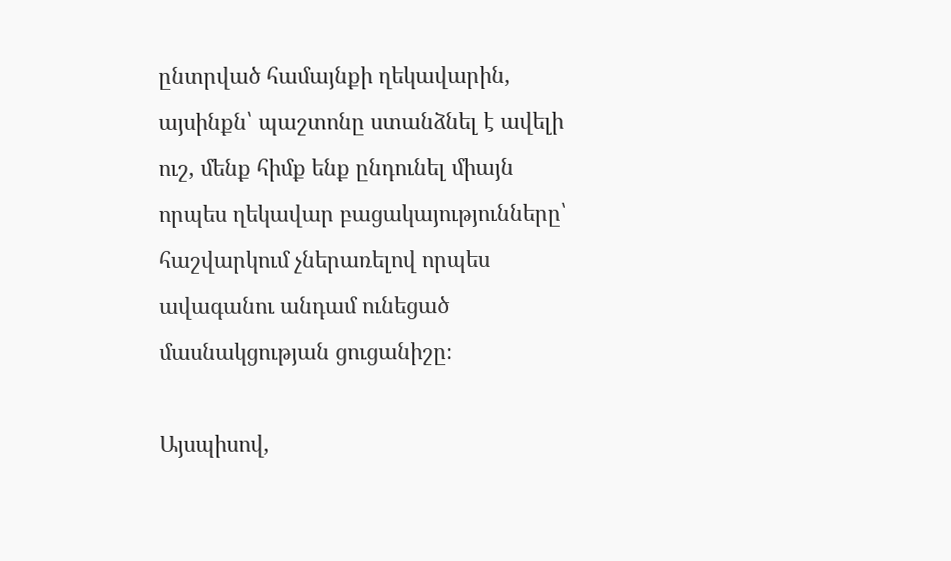ընտրված համայնքի ղեկավարին, այսինքն՝ պաշտոնը ստանձնել է ավելի ուշ, մենք հիմք ենք ընդունել միայն որպես ղեկավար բացակայությունները՝ հաշվարկում չներառելով որպես ավագանու անդամ ունեցած մասնակցության ցուցանիշը։

Այսպիսով,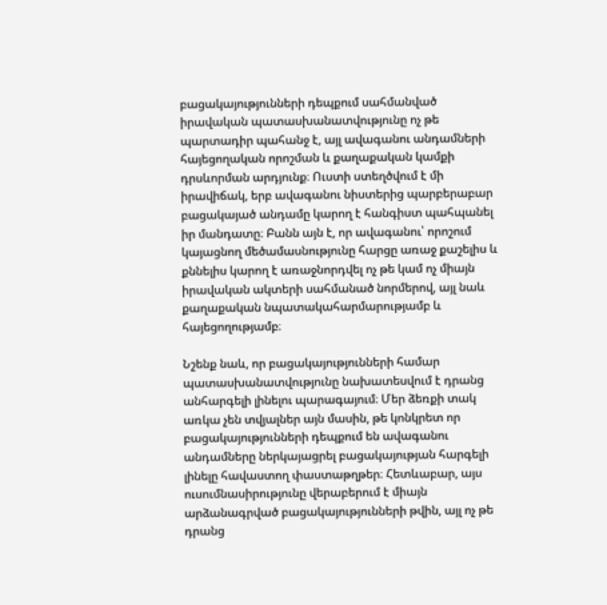բացակայությունների դեպքում սահմանված իրավական պատասխանատվությունը ոչ թե պարտադիր պահանջ է, այլ ավագանու անդամների հայեցողական որոշման և քաղաքական կամքի դրսևորման արդյունք։ Ուստի ստեղծվում է մի իրավիճակ, երբ ավագանու նիստերից պարբերաբար բացակայած անդամը կարող է հանգիստ պահպանել իր մանդատը։ Բանն այն է, որ ավագանու՝ որոշում կայացնող մեծամասնությունը հարցը առաջ քաշելիս և քննելիս կարող է առաջնորդվել ոչ թե կամ ոչ միայն իրավական ակտերի սահմանած նորմերով, այլ նաև քաղաքական նպատակահարմարությամբ և հայեցողությամբ։

Նշենք նաև, որ բացակայությունների համար պատասխանատվությունը նախատեսվում է դրանց անհարգելի լինելու պարագայում։ Մեր ձեռքի տակ առկա չեն տվյալներ այն մասին, թե կոնկրետ որ բացակայությունների դեպքում են ավագանու անդամները ներկայացրել բացակայության հարգելի լինելը հավաստող փաստաթղթեր։ Հետևաբար, այս ուսումնասիրությունը վերաբերում է միայն արձանագրված բացակայությունների թվին, այլ ոչ թե դրանց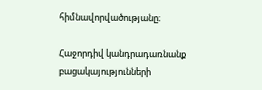հիմնավորվածությանը։

Հաջորդիվ կանդրադառնանք բացակայությունների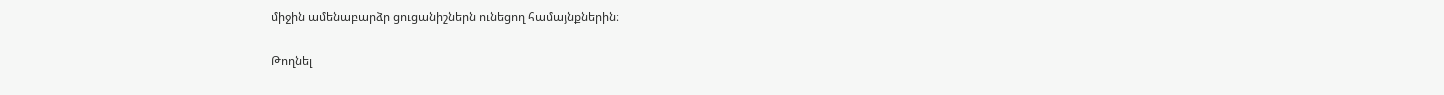միջին ամենաբարձր ցուցանիշներն ունեցող համայնքներին։

Թողնել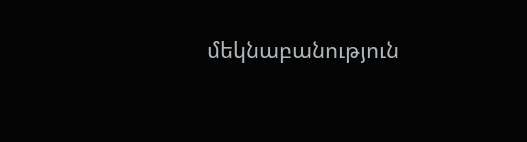մեկնաբանություն